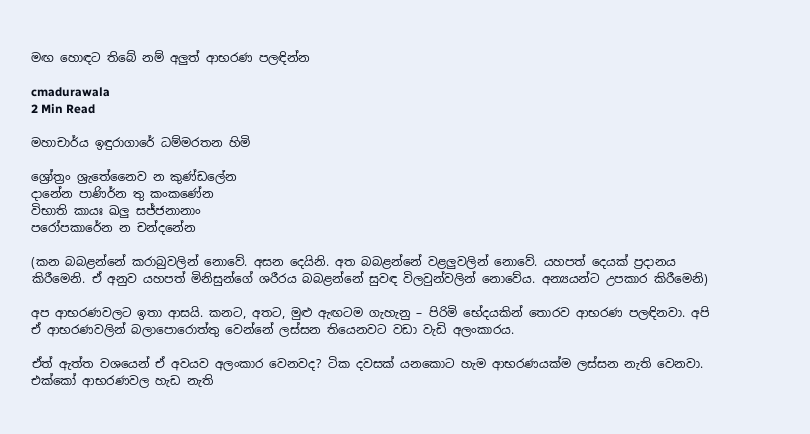මඟ හොඳට තිබේ නම් අලුත් ආභරණ පලඳින්න

cmadurawala
2 Min Read

මහාචාර්ය ඉඳුරාගාරේ ධම්මරතන හිමි

ශ්‍රෝත්‍රං ශ්‍රැතේනෛව න කුණ්ඩලේන
දානේන පාණිර්න තු කංකණේන
විභාති කායඃ ඛලු සජ්ජනානාං
පරෝපකාරේන න චන්දනේන

(කන බබළන්නේ කරාබුවලින් නොවේ. අසන දෙයිනි. අත බබළන්නේ වළලුවලින් නොවේ. යහපත් දෙයක් ප්‍රදානය කිරීමෙනි. ඒ අනුව යහපත් මිනිසුන්ගේ ශරීරය බබළන්නේ සුවඳ විලවුන්වලින් නොවේය. අන්‍යයන්ට උපකාර කිරීමෙනි)

අප ආභරණවලට ඉතා ආසයි. කනට, අතට, මුළු ඇඟටම ගැහැනු – පිරිමි භේදයකින් තොරව ආභරණ පලඳිනවා. අපි ඒ ආභරණවලින් බලාපොරොත්තු වෙන්නේ ලස්සන තියෙනවට වඩා වැඩි අලංකාරය.

ඒත් ඇත්ත වශයෙන් ඒ අවයව අලංකාර වෙනවද? ටික දවසක් යනකොට හැම ආභරණයක්ම ලස්සන නැති වෙනවා. එක්කෝ ආභරණවල හැඩ නැති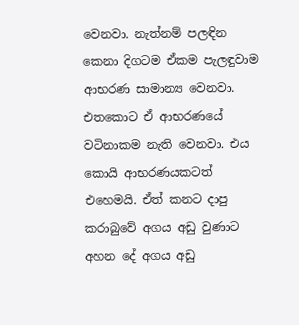වෙනවා. නැත්නම් පලඳින කෙනා දිගටම ඒකම පැලඳුවාම ආභරණ සාමාන්‍ය වෙනවා. එතකොට ඒ ආභරණයේ වටිනාකම නැති වෙනවා. එය කොයි ආභරණයකටත් එහෙමයි. ඒත් කනට දාපු කරාබුවේ අගය අඩු වුණාට අහන දේ අගය අඩු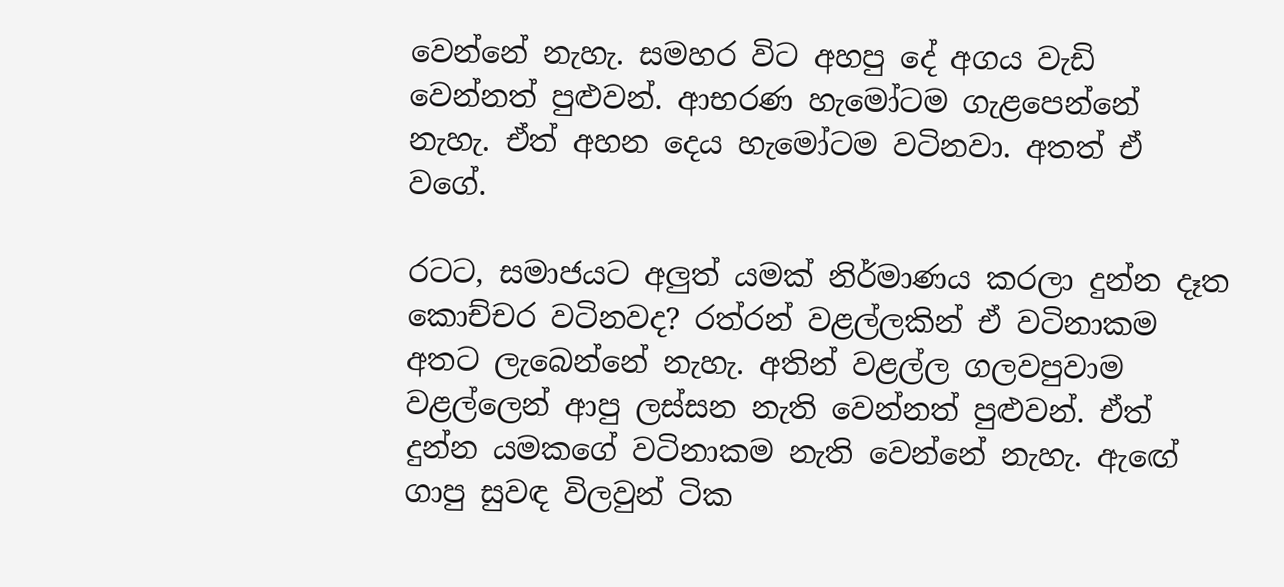වෙන්නේ නැහැ. සමහර විට අහපු දේ අගය වැඩි වෙන්නත් පුළුවන්. ආභරණ හැමෝටම ගැළපෙන්නේ නැහැ. ඒත් අහන දෙය හැමෝටම වටිනවා. අතත් ඒ වගේ.

රටට, සමාජයට අලුත් යමක් නිර්මාණය කරලා දුන්න දෑත කොච්චර වටිනවද? රත්රන් වළල්ලකින් ඒ වටිනාකම අතට ලැබෙන්නේ නැහැ. අතින් වළල්ල ගලවපුවාම වළල්ලෙන් ආපු ලස්සන නැති වෙන්නත් පුළුවන්. ඒත් දුන්න යමකගේ වටිනාකම නැති වෙන්නේ නැහැ. ඇඟේ ගාපු සුවඳ විලවුන් ටික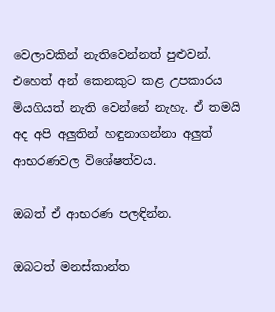වෙලාවකින් නැතිවෙන්නත් පුළුවන්. එහෙත් අන් කෙනකුට කළ උපකාරය මියගියත් නැති වෙන්නේ නැහැ. ඒ තමයි අද අපි අලුතින් හඳුනාගන්නා අලුත් ආභරණවල විශේෂත්වය.

ඔබත් ඒ ආභරණ පලඳින්න.

ඔබටත් මනස්කාන්ත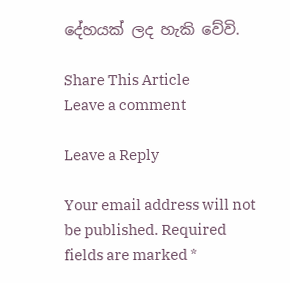දේහයක් ලද හැකි වේවි.

Share This Article
Leave a comment

Leave a Reply

Your email address will not be published. Required fields are marked *